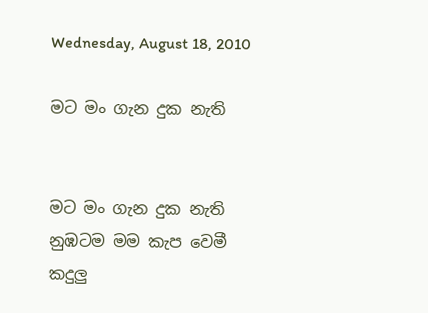Wednesday, August 18, 2010

ම‍ට මං ගැන දුක නැති


ම‍‍ට මං ගැන දුක නැති
නුඹ‍ටම මම කැප වෙමී
කදුලු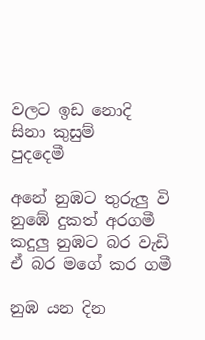වල‍ට ඉඩ නොදි
සිනා කුසුම්
පුදදෙමී

අනේ නුඹ‍ට තුරුලු වි
නුඹේ දුකත් අරගමී
කදුලු නුඹ‍ට බර වැඩි
ඒ බර මගේ කර ගමී

නුඹ යන දින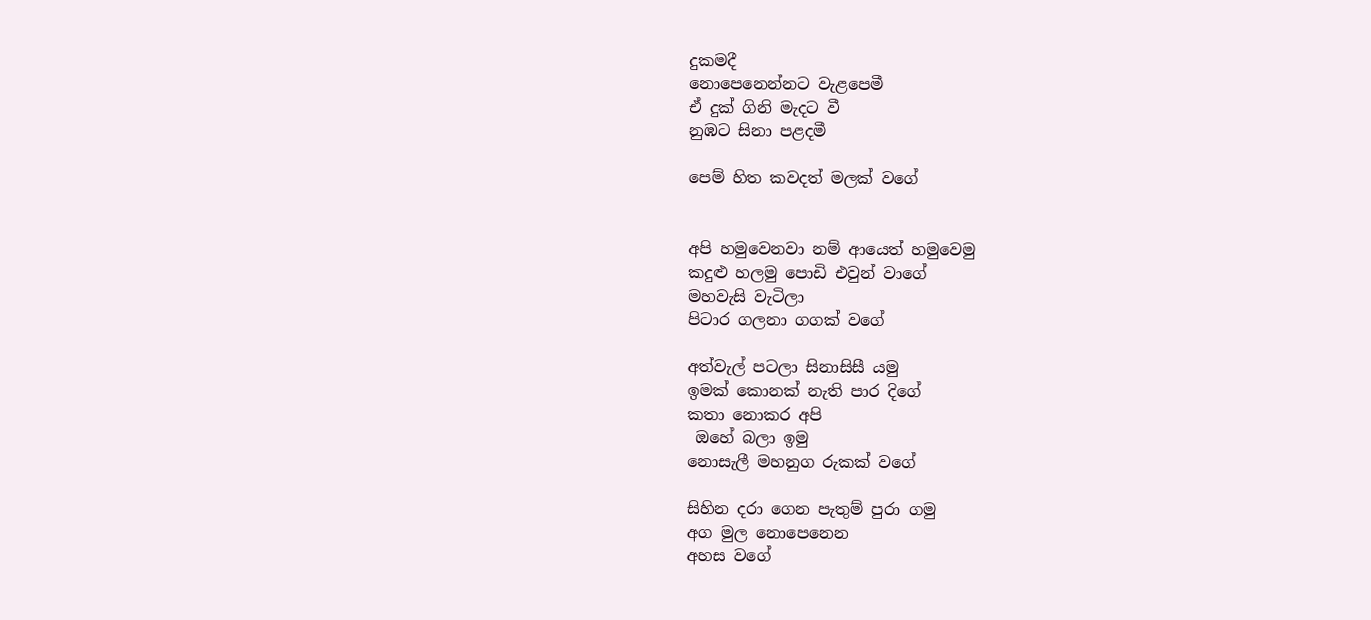දුකමදී
නොපෙනෙන්න‍ට වැළපෙමී
ඒ දුක් ගිනි මැද‍ට වී
නුඹට සිනා පළදමී

පෙම් හිත කවදත් මලක් වගේ


අපි හමුවෙනවා නම් ආයෙත් හමුවෙමු
කදුළු හලමු පොඩි එවුන් වාගේ
මහවැසි වැටිලා
පිටාර ගලනා ගගක් වගේ

අත්වැල් ප‍ටලා සිනාසිසී යමු
ඉමක් කොනක් නැති පාර දිගේ
කතා නොකර අපි
 ඔහේ බලා ඉමු
නෙ‍ාසැලී මහනුග රුකක් වගේ

සිහින දර‍ා ගෙන පැතුම් පුරා ගමු
අග මුල නොපෙනෙන
අහස වගේ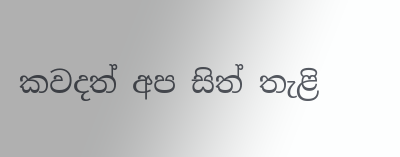කවදත් අප සිත් තැළි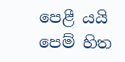පෙළී යයි
පෙම් හිත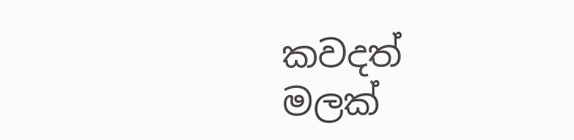කවදත් මලක්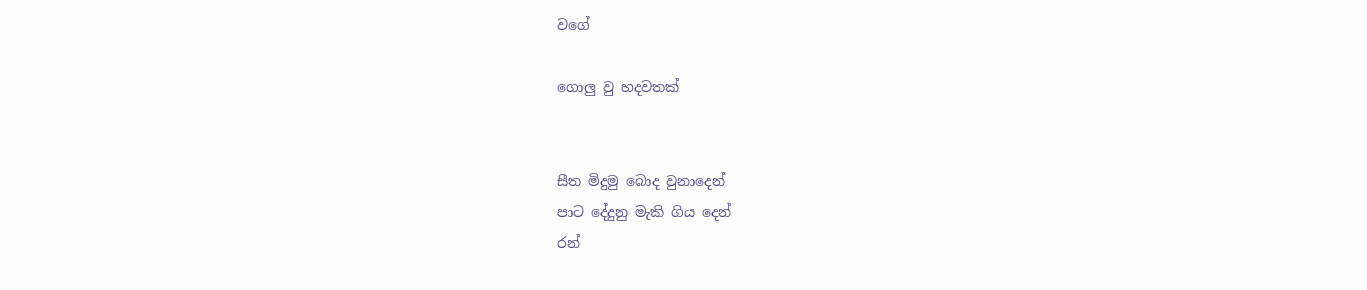වගේ

ගොලු වු හදවතක්


සීත මිදුමු බොද වුනාදෙන්
පාට දේදුනු මැකි ගිය දෙන්
රන්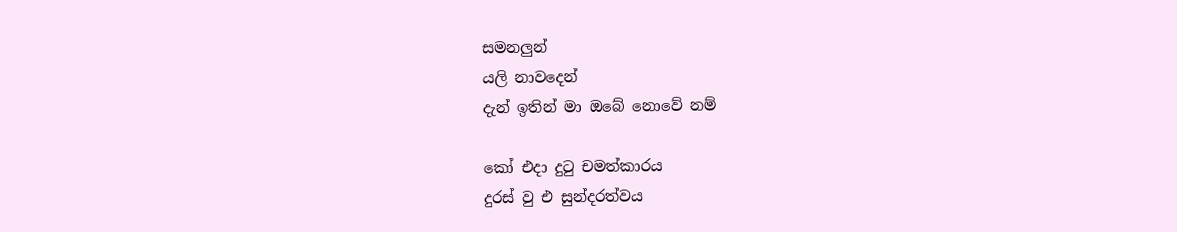සමනලුන්
යලි නාවදෙන්
දැන් ඉතින් මා ඔබේ නොවේ නම්

කෝ එදා දුටු චමත්කාරය
දුරස් වු එ සුන්දරත්වය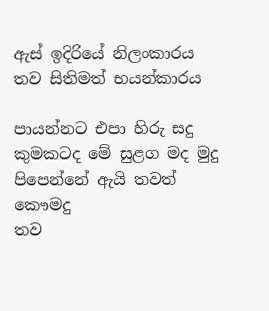ඇස් ඉදිරියේ නිලංකාරය
තව සිතිමත් භයන්කාරය

පායන්න‍ට එපා හිරු සදු
කුමක‍ටද මේ සුළග මද මුදු
පිපෙන්නේ ඇයි තවත්
කෞමදු
තව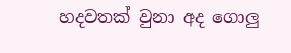හදවතක් වුනා අද ගොලු